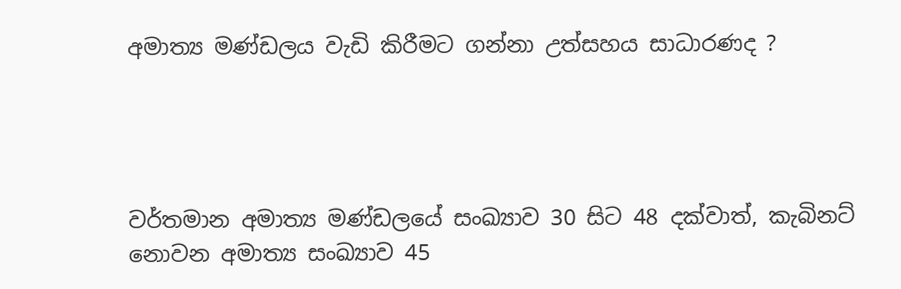අමාත්‍ය මණ්ඩලය වැඩි කිරීමට ගන්නා උත්සහය සාධාරණද ?




වර්තමාන අමාත්‍ය මණ්ඩලයේ සංඛ්‍යාව 30 සිට 48 දක්වාත්, කැබිනට් නොවන අමාත්‍ය සංඛ්‍යාව 45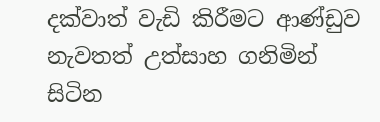දක්වාත් වැඩි කිරීමට ආණ්ඩුව නැවතත් උත්සාහ ගනිමින් සිටින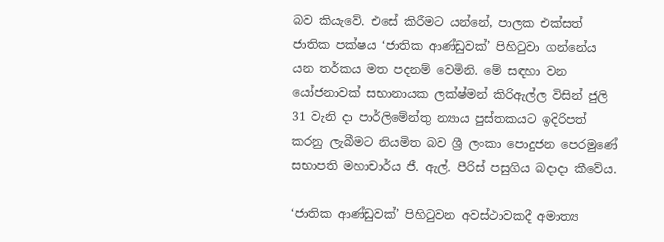බව කියැවේ. එසේ කිරීමට යන්නේ, පාලක එක්සත් ජාතික පක්ෂය ‘ජාතික ආණ්ඩුවක්’ පිහිටුවා ගන්නේය යන තර්කය මත පදනම් වෙමිනි. මේ සඳහා වන යෝජනාවක් සභානායක ලක්ෂ්මන් කිරිඇල්ල විසින් ජුලි 31 වැනි දා පාර්ලිමේන්තු න්‍යාය පුස්තකයට ඉදිරිපත් කරනු ලැබීමට නියමිත බව ශ්‍රී ලංකා පොදුජන පෙරමුණේ සභාපති මහාචාර්ය ජී. ඇල්. පීරිස් පසුගිය බදාදා කීවේය.

‘ජාතික ආණ්ඩුවක්’ පිහිටුවන අවස්ථාවකදී අමාත්‍ය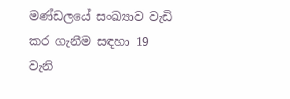මණ්ඩලයේ සංඛ්‍යාව වැඩි කර ගැනීම සඳහා 19 වැනි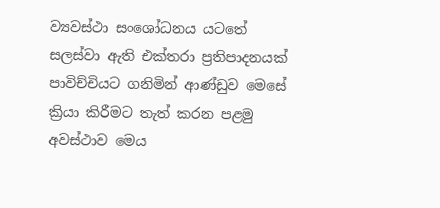ව්‍යවස්ථා සංශෝධනය යටතේ සලස්වා ඇති එක්තරා ප්‍රතිපාදනයක් පාවිච්චියට ගනිමින් ආණ්ඩුව මෙසේ ක්‍රියා කිරීමට තැත් කරන පළමු අවස්ථාව මෙය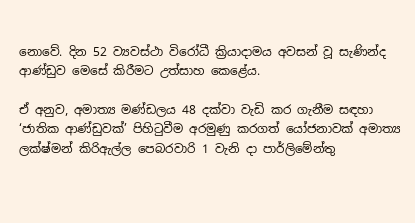නොවේ. දින 52 ව්‍යවස්ථා විරෝධී ක්‍රියාදාමය අවසන් වූ සැණින්ද ආණ්ඩුව මෙසේ කිරීමට උත්සාහ කෙළේය.

ඒ අනුව, අමාත්‍ය මණ්ඩලය 48 දක්වා වැඩි කර ගැනීම සඳහා ‘ජාතික ආණ්ඩුවක්’ පිහිටුවීම අරමුණු කරගත් යෝජනාවක් අමාත්‍ය ලක්ෂ්මන් කිරිඇල්ල පෙබරවාරි 1 වැනි දා පාර්ලිමේන්තු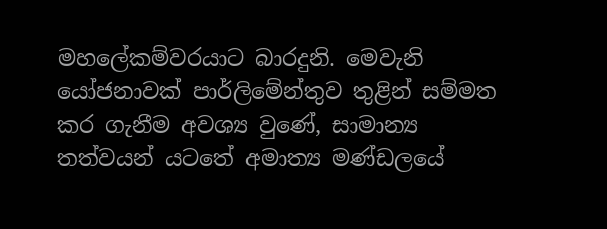මහලේකම්වරයාට බාරදුනි. මෙවැනි යෝජනාවක් පාර්ලිමේන්තුව තුළින් සම්මත කර ගැනීම අවශ්‍ය වුණේ, සාමාන්‍ය තත්වයන් යටතේ අමාත්‍ය මණ්ඩලයේ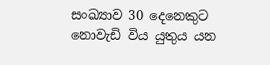සංඛ්‍යාව 30 දෙනෙකුට නොවැඩි විය යුතුය යන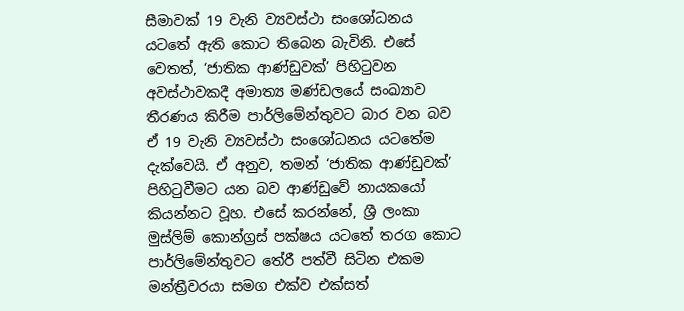සීමාවක් 19 වැනි ව්‍යවස්ථා සංශෝධනය යටතේ ඇති කොට තිබෙන බැවිනි. එසේ වෙතත්, ‘ජාතික ආණ්ඩුවක්’ පිහිටුවන අවස්ථාවකදී අමාත්‍ය මණ්ඩලයේ සංඛ්‍යාව තීරණය කිරීම පාර්ලිමේන්තුවට බාර වන බව ඒ 19 වැනි ව්‍යවස්ථා සංශෝධනය යටතේම දැක්වෙයි. ඒ අනුව, තමන් ‘ජාතික ආණ්ඩුවක්’ පිහිටුවීමට යන බව ආණ්ඩුවේ නායකයෝ කියන්නට වූහ. එසේ කරන්නේ, ශ්‍රී ලංකා මුස්ලිම් කොන්ග්‍රස් පක්ෂය යටතේ තරග කොට පාර්ලිමේන්තුවට තේරී පත්වී සිටින එකම මන්ත්‍රීවරයා සමග එක්ව එක්සත්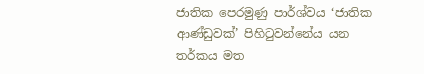ජාතික පෙරමුණු පාර්ශ්වය ‘ජාතික ආණ්ඩුවක්’ පිහිටුවන්නේය යන තර්කය මත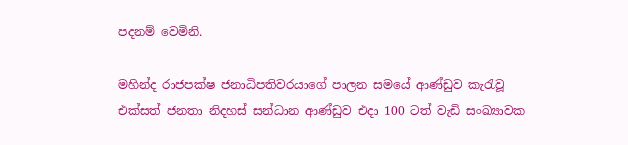පදනම් වෙමිනි.

මහින්ද රාජපක්ෂ ජනාධිපතිවරයාගේ පාලන සමයේ ආණ්ඩුව කැරැවූ එක්සත් ජනතා නිදහස් සන්ධාන ආණ්ඩුව එදා 100 ටත් වැඩි සංඛ්‍යාවක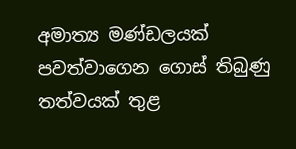අමාත්‍ය මණ්ඩලයක් පවත්වාගෙන ගොස් තිබුණු තත්වයක් තුළ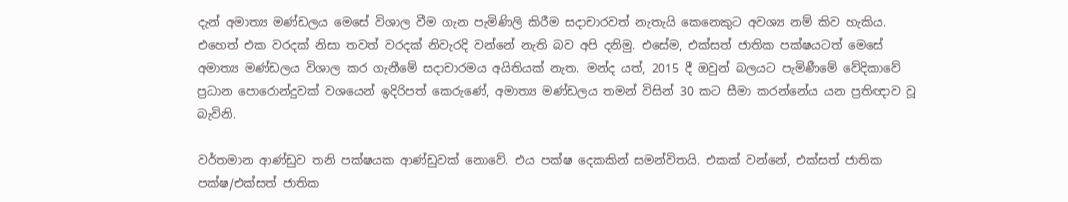දැන් අමාත්‍ය මණ්ඩලය මෙසේ විශාල වීම ගැන පැමිණිලි කිරීම සදාචාරවත් නැතැයි කෙනෙකුට අවශ්‍ය නම් කිව හැකිය. එහෙත් එක වරදක් නිසා තවත් වරදක් නිවැරදි වන්නේ නැති බව අපි දනිමු. එසේම, එක්සත් ජාතික පක්ෂයටත් මෙසේ අමාත්‍ය මණ්ඩලය විශාල කර ගැනීමේ සදාචාරමය අයිතියක් නැත. මන්ද යත්, 2015 දී ඔවුන් බලයට පැමිණීමේ වේදිකාවේ ප්‍රධාන පොරොන්දුවක් වශයෙන් ඉදිරිපත් කෙරුණේ, අමාත්‍ය මණ්ඩලය තමන් විසින් 30 කට සීමා කරන්නේය යන ප්‍රතිඥාව වූ බැවිනි.

වර්තමාන ආණ්ඩුව තනි පක්ෂයක ආණ්ඩුවක් නොවේ. එය පක්ෂ දෙකකින් සමන්විතයි. එකක් වන්නේ, එක්සත් ජාතික පක්ෂ/එක්සත් ජාතික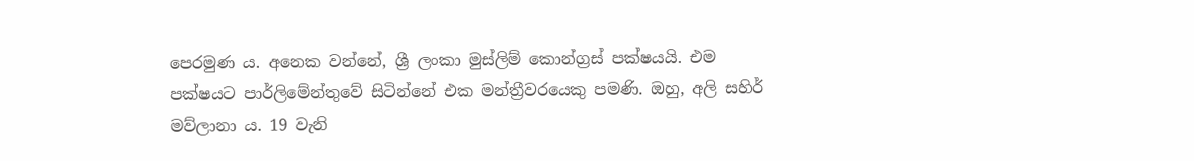පෙරමුණ ය. අනෙක වන්නේ, ශ්‍රී ලංකා මුස්ලිම් කොන්ග්‍රස් පක්ෂයයි. එම පක්ෂයට පාර්ලිමේන්තුවේ සිටින්නේ එක මන්ත්‍රීවරයෙකු පමණි. ඔහු, අලි සහිර් මව්ලානා ය. 19 වැනි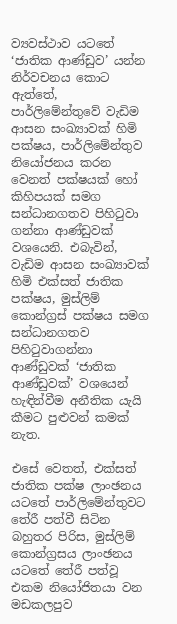ව්‍යවස්ථාව යටතේ ‘ජාතික ආණ්ඩුව’ යන්න නිර්වචනය කොට ඇත්තේ, පාර්ලිමේන්තුවේ වැඩිම ආසන සංඛ්‍යාවක් හිමි පක්ෂය, පාර්ලිමේන්තුව නියෝජනය කරන වෙනත් පක්ෂයක් හෝ කිහිපයක් සමග සන්ධානගතව පිහිටුවා ගන්නා ආණ්ඩුවක් වශයෙනි. එබැවින්, වැඩිම ආසන සංඛ්‍යාවක් හිමි එක්සත් ජාතික පක්ෂය, මුස්ලිම් කොන්ග්‍රස් පක්ෂය සමග සන්ධානගතව පිහිටුවාගන්නා ආණ්ඩුවක් ‘ජාතික ආණ්ඩුවක්’ වශයෙන් හැඳින්වීම අනීතික යැයි කීමට පුළුවන් කමක් නැත.

එසේ වෙතත්, එක්සත් ජාතික පක්ෂ ලාංඡනය යටතේ පාර්ලිමේන්තුවට තේරී පත්වී සිටින බහුතර පිරිස, මුස්ලිම් කොන්ග්‍රසය ලාංඡනය යටතේ තේරී පත්වූ එකම නියෝජිතයා වන මඩකලපුව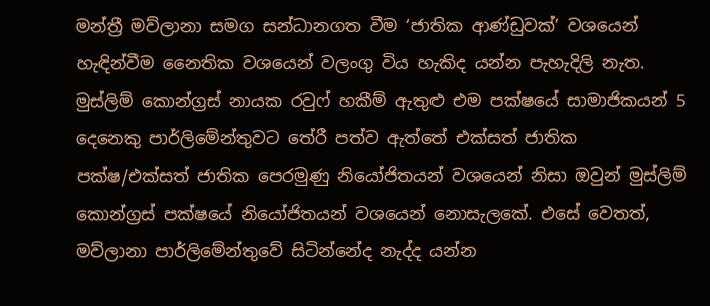මන්ත්‍රී මව්ලානා සමග සන්ධානගත වීම ‘ජාතික ආණ්ඩුවක්’ වශයෙන් හැඳින්වීම නෛතික වශයෙන් වලංගු විය හැකිද යන්න පැහැදිලි නැත. මුස්ලිම් කොන්ග්‍රස් නායක රවුෆ් හකීම් ඇතුළු එම පක්ෂයේ සාමාජිකයන් 5 දෙනෙකු පාර්ලිමේන්තුවට තේරී පත්ව ඇත්තේ එක්සත් ජාතික පක්ෂ/එක්සත් ජාතික පෙරමුණු නියෝජිතයන් වශයෙන් නිසා ඔවුන් මුස්ලිම් කොන්ග්‍රස් පක්ෂයේ නියෝජිතයන් වශයෙන් නොසැලකේ. එසේ වෙතත්, මව්ලානා පාර්ලිමේන්තුවේ සිටින්නේද නැද්ද යන්න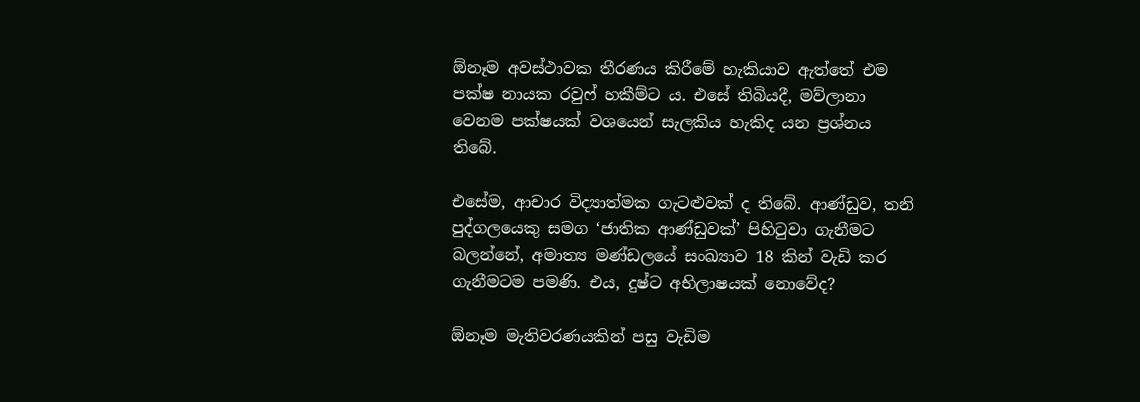ඕනෑම අවස්ථාවක තීරණය කිරීමේ හැකියාව ඇත්තේ එම පක්ෂ නායක රවුෆ් හකීම්ට ය. එසේ තිබියදී, මව්ලානා වෙනම පක්ෂයක් වශයෙන් සැලකිය හැකිද යන ප්‍රශ්නය තිබේ.

එසේම, ආචාර විද්‍යාත්මක ගැටළුවක් ද තිබේ. ආණ්ඩුව, තනි පුද්ගලයෙකු සමග ‘ජාතික ආණ්ඩුවක්’ පිහිටුවා ගැනීමට බලන්නේ, අමාත්‍ය මණ්ඩලයේ සංඛ්‍යාව 18 කින් වැඩි කර ගැනීමටම පමණි. එය, දුෂ්ට අභිලාෂයක් නොවේද?

ඕනෑම මැතිවරණයකින් පසු වැඩිම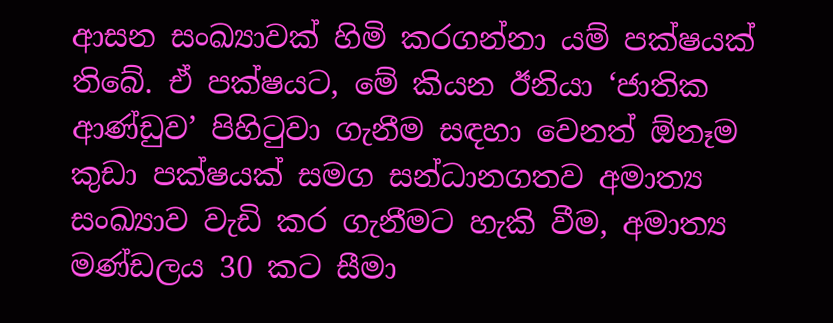ආසන සංඛ්‍යාවක් හිමි කරගන්නා යම් පක්ෂයක් තිබේ. ඒ පක්ෂයට, මේ කියන ඊනියා ‘ජාතික ආණ්ඩුව’ පිහිටුවා ගැනීම සඳහා වෙනත් ඕනෑම කුඩා පක්ෂයක් සමග සන්ධානගතව අමාත්‍ය සංඛ්‍යාව වැඩි කර ගැනීමට හැකි වීම, අමාත්‍ය මණ්ඩලය 30 කට සීමා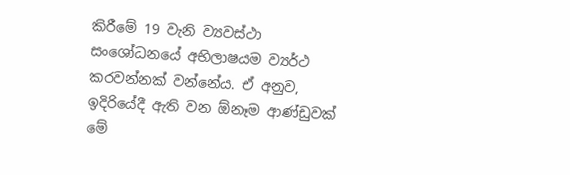කිරීමේ 19 වැනි ව්‍යවස්ථා සංශෝධනයේ අභිලාෂයම ව්‍යර්ථ කරවන්නක් වන්නේය. ඒ අනුව, ඉදිරියේදී ඇති වන ඕනෑම ආණ්ඩුවක් මේ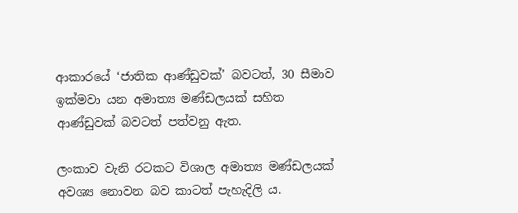ආකාරයේ ‘ජාතික ආණ්ඩුවක්’ බවටත්, 30 සීමාව ඉක්මවා යන අමාත්‍ය මණ්ඩලයක් සහිත ආණ්ඩුවක් බවටත් පත්වනු ඇත.

ලංකාව වැනි රටකට විශාල අමාත්‍ය මණ්ඩලයක් අවශ්‍ය නොවන බව කාටත් පැහැදිලි ය.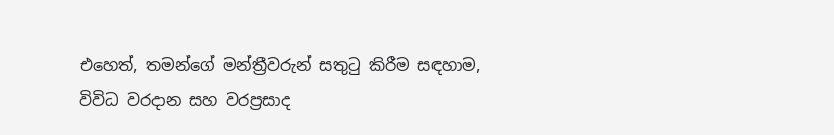එහෙත්, තමන්ගේ මන්ත්‍රීවරුන් සතුටු කිරීම සඳහාම, විවිධ වරදාන සහ වරප්‍රසාද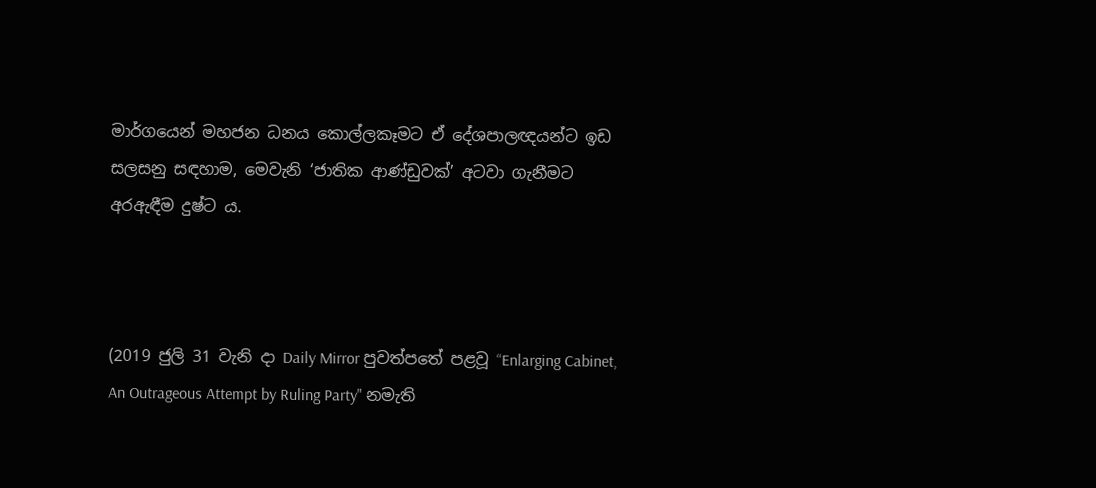මාර්ගයෙන් මහජන ධනය කොල්ලකෑමට ඒ දේශපාලඥයන්ට ඉඩ සලසනු සඳහාම, මෙවැනි ‘ජාතික ආණ්ඩුවක්’ අටවා ගැනීමට අරඇඳීම දුෂ්ට ය.



(2019 ජුලි 31 වැනි දා Daily Mirror පුවත්පතේ පළවූ “Enlarging Cabinet, An Outrageous Attempt by Ruling Party" නමැති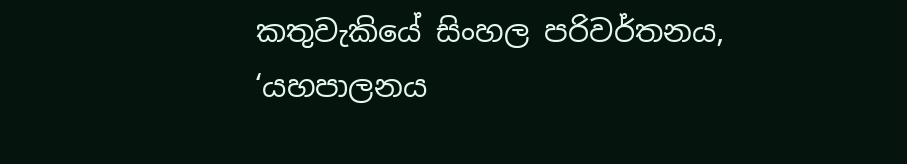කතුවැකියේ සිංහල පරිවර්තනය, ‘යහපාලනය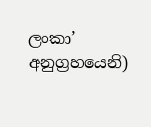ලංකා’ අනුග්‍රහයෙනි)